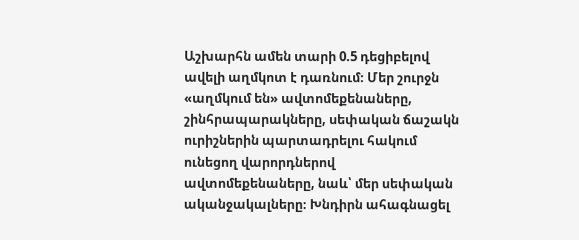Աշխարհն ամեն տարի 0.5 դեցիբելով ավելի աղմկոտ է դառնում։ Մեր շուրջն «աղմկում են» ավտոմեքենաները, շինհրապարակները, սեփական ճաշակն ուրիշներին պարտադրելու հակում ունեցող վարորդներով ավտոմեքենաները, նաև՝ մեր սեփական ականջակալները։ Խնդիրն ահագնացել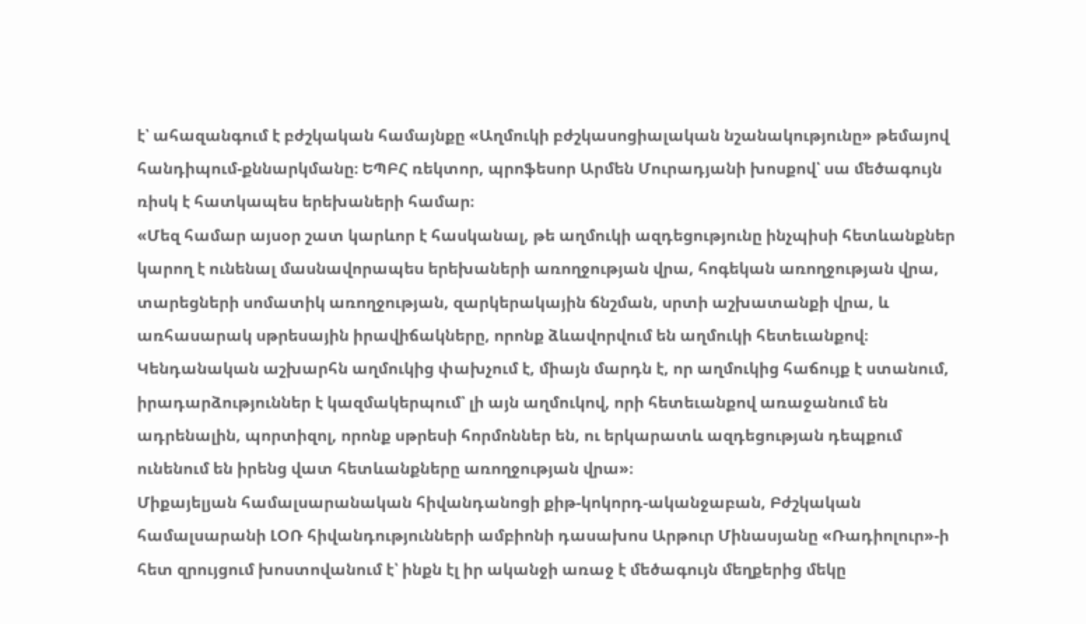է՝ ահազանգում է բժշկական համայնքը «Աղմուկի բժշկասոցիալական նշանակությունը» թեմայով հանդիպում-քննարկմանը։ ԵՊԲՀ ռեկտոր, պրոֆեսոր Արմեն Մուրադյանի խոսքով՝ սա մեծագույն ռիսկ է հատկապես երեխաների համար։
«Մեզ համար այսօր շատ կարևոր է հասկանալ, թե աղմուկի ազդեցությունը ինչպիսի հետևանքներ կարող է ունենալ մասնավորապես երեխաների առողջության վրա, հոգեկան առողջության վրա, տարեցների սոմատիկ առողջության, զարկերակային ճնշման, սրտի աշխատանքի վրա, և առհասարակ սթրեսային իրավիճակները, որոնք ձևավորվում են աղմուկի հետեւանքով։ Կենդանական աշխարհն աղմուկից փախչում է, միայն մարդն է, որ աղմուկից հաճույք է ստանում, իրադարձություններ է կազմակերպում՝ լի այն աղմուկով, որի հետեւանքով առաջանում են ադրենալին, պորտիզոլ, որոնք սթրեսի հորմոններ են, ու երկարատև ազդեցության դեպքում ունենում են իրենց վատ հետևանքները առողջության վրա»։
Միքայելյան համալսարանական հիվանդանոցի քիթ-կոկորդ-ականջաբան, Բժշկական համալսարանի ԼՕՌ հիվանդությունների ամբիոնի դասախոս Արթուր Մինասյանը «Ռադիոլուր»-ի հետ զրույցում խոստովանում է՝ ինքն էլ իր ականջի առաջ է մեծագույն մեղքերից մեկը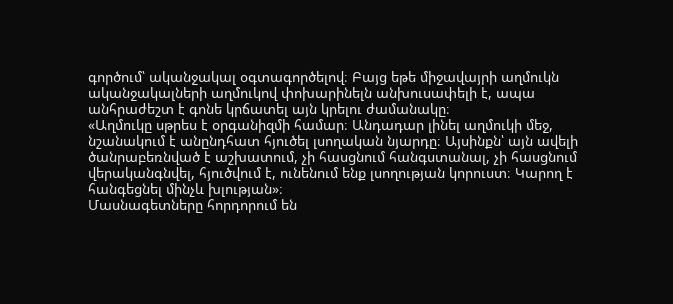գործում՝ ականջակալ օգտագործելով։ Բայց եթե միջավայրի աղմուկն ականջակալների աղմուկով փոխարինելն անխուսափելի է, ապա անհրաժեշտ է գոնե կրճատել այն կրելու ժամանակը։
«Աղմուկը սթրես է օրգանիզմի համար։ Անդադար լինել աղմուկի մեջ, նշանակում է անընդհատ հյուծել լսողական նյարդը։ Այսինքն՝ այն ավելի ծանրաբեռնված է աշխատում, չի հասցնում հանգստանալ, չի հասցնում վերականգնվել, հյուծվում է, ունենում ենք լսողության կորուստ։ Կարող է հանգեցնել մինչև խլության»։
Մասնագետները հորդորում են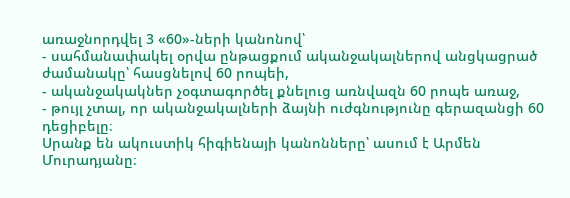առաջնորդվել 3 «60»-ների կանոնով՝
- սահմանափակել օրվա ընթացքում ականջակալներով անցկացրած ժամանակը՝ հասցնելով 60 րոպեի,
- ականջակակներ չօգտագործել քնելուց առնվազն 60 րոպե առաջ,
- թույլ չտալ, որ ականջակալների ձայնի ուժգնությունը գերազանցի 60 դեցիբելը։
Սրանք են ակուստիկ հիգիենայի կանոնները՝ ասում է Արմեն Մուրադյանը։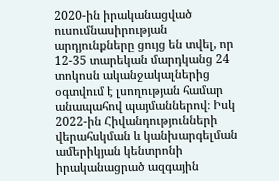2020-ին իրականացված ուսումնասիրության արդյունքները ցույց են տվել, որ 12-35 տարեկան մարդկանց 24 տոկոսն ականջակալներից օգտվում է լսողության համար անապահով պայմաններով։ Իսկ 2022-ին Հիվանդությունների վերահսկման և կանխարգելման ամերիկյան կենտրոնի իրականացրած ազգային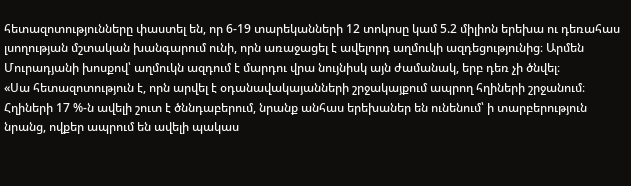հետազոտությունները փաստել են, որ 6-19 տարեկանների 12 տոկոսը կամ 5.2 միլիոն երեխա ու դեռահաս լսողության մշտական խանգարում ունի, որն առաջացել է ավելորդ աղմուկի ազդեցությունից։ Արմեն Մուրադյանի խոսքով՝ աղմուկն ազդում է մարդու վրա նույնիսկ այն ժամանակ, երբ դեռ չի ծնվել։
«Սա հետազոտություն է, որն արվել է օդանավակայանների շրջակայքում ապրող հղիների շրջանում։ Հղիների 17 %-ն ավելի շուտ է ծննդաբերում, նրանք անհաս երեխաներ են ունենում՝ ի տարբերություն նրանց, ովքեր ապրում են ավելի պակաս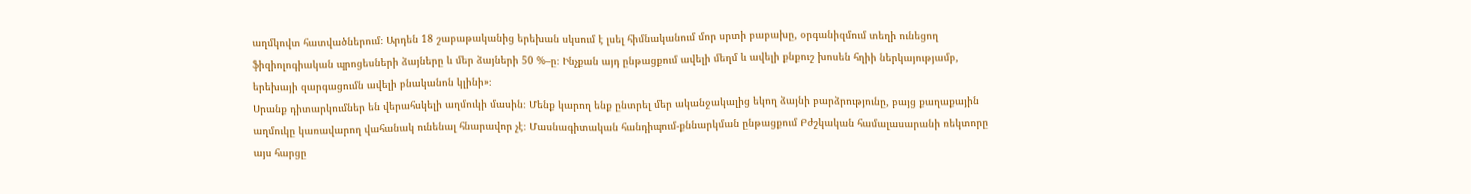աղմկովտ հատվածներում։ Արդեն 18 շաբաթականից երեխան սկսում է լսել հիմնականում մոր սրտի բաբախը, օրգանիզմում տեղի ունեցող ֆիզիոլոգիական պրոցեսների ձայները և մեր ձայների 50 %–ը։ Ինչքան այդ ընթացքում ավելի մեղմ և ավելի քնքուշ խոսեն հղիի ներկայությամբ, երեխայի զարգացումն ավելի բնականոն կլինի»։
Սրանք դիտարկումներ են վերահսկելի աղմուկի մասին։ Մենք կարող ենք ընտրել մեր ականջակալից եկող ձայնի բարձրությունը, բայց քաղաքային աղմուկը կառավարող վահանակ ունենալ հնարավոր չէ։ Մասնագիտական հանդիպում-քննարկման ընթացքում Բժշկական համալասարանի ռեկտորը այս հարցը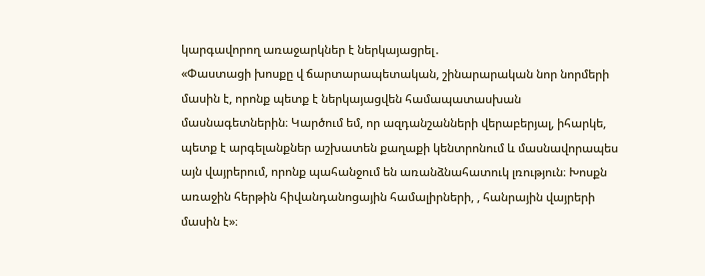կարգավորող առաջարկներ է ներկայացրել․
«Փաստացի խոսքը վ ճարտարապետական, շինարարական նոր նորմերի մասին է, որոնք պետք է ներկայացվեն համապատասխան մասնագետներին։ Կարծում եմ, որ ազդանշանների վերաբերյալ, իհարկե, պետք է արգելանքներ աշխատեն քաղաքի կենտրոնում և մասնավորապես այն վայրերում, որոնք պահանջում են առանձնահատուկ լռություն։ Խոսքն առաջին հերթին հիվանդանոցային համալիրների, , հանրային վայրերի մասին է»։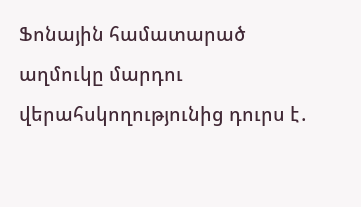Ֆոնային համատարած աղմուկը մարդու վերահսկողությունից դուրս է․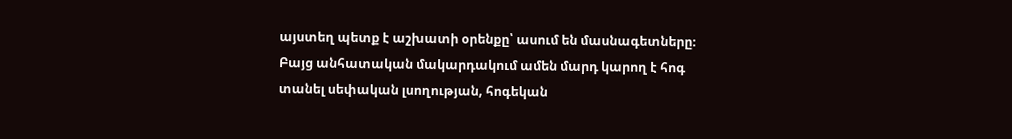այստեղ պետք է աշխատի օրենքը՝ ասում են մասնագետները։ Բայց անհատական մակարդակում ամեն մարդ կարող է հոգ տանել սեփական լսողության, հոգեկան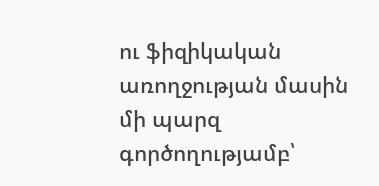ու ֆիզիկական առողջության մասին մի պարզ գործողությամբ՝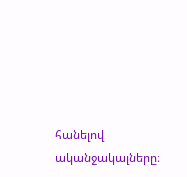հանելով ականջակալները։